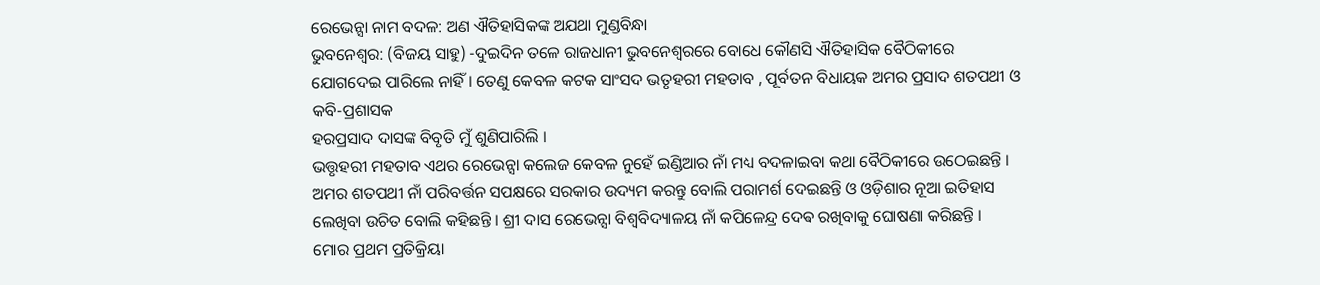ରେଭେନ୍ସା ନାମ ବଦଳ: ଅଣ ଐତିହାସିକଙ୍କ ଅଯଥା ମୁଣ୍ଡବିନ୍ଧା
ଭୁବନେଶ୍ୱର: (ବିଜୟ ସାହୁ) -ଦୁଇଦିନ ତଳେ ରାଜଧାନୀ ଭୁବନେଶ୍ୱରରେ ବୋଧେ କୌଣସି ଐତିହାସିକ ବୈଠିକୀରେ
ଯୋଗଦେଇ ପାରିଲେ ନାହିଁ । ତେଣୁ କେବଳ କଟକ ସାଂସଦ ଭତୃହରୀ ମହତାବ , ପୂର୍ବତନ ବିଧାୟକ ଅମର ପ୍ରସାଦ ଶତପଥୀ ଓ କବି-ପ୍ରଶାସକ
ହରପ୍ରସାଦ ଦାସଙ୍କ ବିବୃତି ମୁଁ ଶୁଣିପାରିଲି ।
ଭତ୍ତୃହରୀ ମହତାବ ଏଥର ରେଭେନ୍ସା କଲେଜ କେବଳ ନୁହେଁ ଇଣ୍ଡିଆର ନାଁ ମଧ୍ୟ ବଦଳାଇବା କଥା ବୈଠିକୀରେ ଉଠେଇଛନ୍ତି । ଅମର ଶତପଥୀ ନାଁ ପରିବର୍ତ୍ତନ ସପକ୍ଷରେ ସରକାର ଉଦ୍ୟମ କରନ୍ତୁ ବୋଲି ପରାମର୍ଶ ଦେଇଛନ୍ତି ଓ ଓଡ଼ିଶାର ନୂଆ ଇତିହାସ ଲେଖିବା ଉଚିତ ବୋଲି କହିଛନ୍ତି । ଶ୍ରୀ ଦାସ ରେଭେନ୍ସା ବିଶ୍ୱବିଦ୍ୟାଳୟ ନାଁ କପିଳେନ୍ଦ୍ର ଦେଵ ରଖିବାକୁ ଘୋଷଣା କରିଛନ୍ତି ।
ମୋର ପ୍ରଥମ ପ୍ରତିକ୍ରିୟା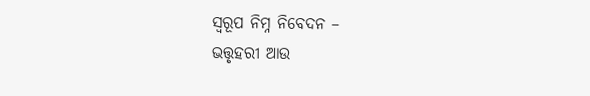ସ୍ୱରୂପ ନିମ୍ନ ନିବେଦନ –
ଭତ୍ତୃହରୀ ଆଉ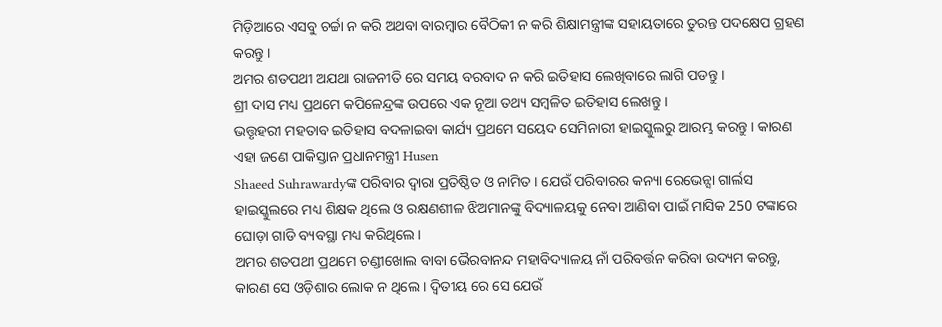ମିଡ଼ିଆରେ ଏସବୁ ଚର୍ଚ୍ଚା ନ କରି ଅଥବା ବାରମ୍ବାର ବୈଠିକୀ ନ କରି ଶିକ୍ଷାମନ୍ତ୍ରୀଙ୍କ ସହାୟତାରେ ତୁରନ୍ତ ପଦକ୍ଷେପ ଗ୍ରହଣ କରନ୍ତୁ ।
ଅମର ଶତପଥୀ ଅଯଥା ରାଜନୀତି ରେ ସମୟ ବରବାଦ ନ କରି ଇତିହାସ ଲେଖିବାରେ ଲାଗି ପଡନ୍ତୁ ।
ଶ୍ରୀ ଦାସ ମଧ୍ୟ ପ୍ରଥମେ କପିଳେନ୍ଦ୍ରଙ୍କ ଉପରେ ଏକ ନୂଆ ତଥ୍ୟ ସମ୍ବଳିତ ଇତିହାସ ଲେଖନ୍ତୁ ।
ଭତ୍ତୃହରୀ ମହତାବ ଇତିହାସ ବଦଳାଇବା କାର୍ଯ୍ୟ ପ୍ରଥମେ ସୟେଦ ସେମିନାରୀ ହାଇସ୍କୁଲରୁ ଆରମ୍ଭ କରନ୍ତୁ । କାରଣ ଏହା ଜଣେ ପାକିସ୍ତାନ ପ୍ରଧାନମନ୍ତ୍ରୀ Husen
Shaeed Suhrawardyଙ୍କ ପରିବାର ଦ୍ୱାରା ପ୍ରତିଷ୍ଠିତ ଓ ନାମିତ । ଯେଉଁ ପରିବାରର କନ୍ୟା ରେଭେନ୍ସା ଗାର୍ଲସ ହାଇସ୍କୁଲରେ ମଧ୍ୟ ଶିକ୍ଷକ ଥିଲେ ଓ ରକ୍ଷଣଶୀଳ ଝିଅମାନଙ୍କୁ ବିଦ୍ୟାଳୟକୁ ନେବା ଆଣିବା ପାଇଁ ମାସିକ 250 ଟଙ୍କାରେ ଘୋଡ଼ା ଗାଡି ବ୍ୟବସ୍ଥା ମଧ୍ୟ କରିଥିଲେ ।
ଅମର ଶତପଥୀ ପ୍ରଥମେ ଚଣ୍ଡୀଖୋଲ ବାବା ଭୈରବାନନ୍ଦ ମହାବିଦ୍ୟାଳୟ ନାଁ ପରିବର୍ତ୍ତନ କରିବା ଉଦ୍ୟମ କରନ୍ତୁ, କାରଣ ସେ ଓଡ଼ିଶାର ଲୋକ ନ ଥିଲେ । ଦ୍ଵିତୀୟ ରେ ସେ ଯେଉଁ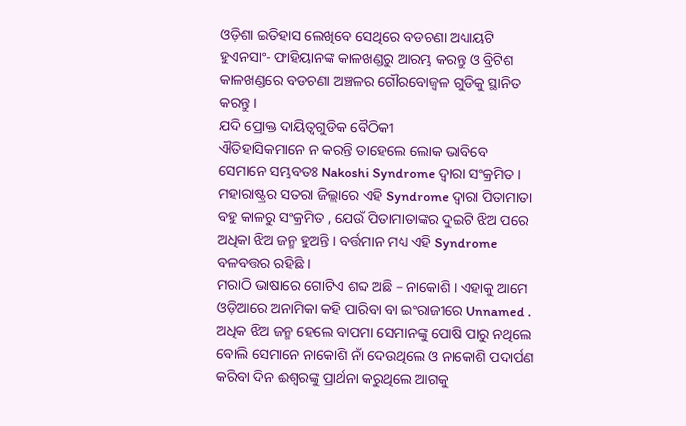ଓଡ଼ିଶା ଇତିହାସ ଲେଖିବେ ସେଥିରେ ବଡଚଣା ଅଧ୍ୟାୟଟି ହୁଏନସାଂ- ଫାହିୟାନଙ୍କ କାଳଖଣ୍ଡରୁ ଆରମ୍ଭ କରନ୍ତୁ ଓ ବ୍ରିଟିଶ କାଳଖଣ୍ଡରେ ବଡଚଣା ଅଞ୍ଚଳର ଗୌରବୋଜ୍ୱଳ ଗୁଡିକୁ ସ୍ଥାନିତ କରନ୍ତୁ ।
ଯଦି ପ୍ରୋକ୍ତ ଦାୟିତ୍ୱଗୁଡିକ ବୈଠିକୀ
ଐତିହାସିକମାନେ ନ କରନ୍ତି ତାହେଲେ ଲୋକ ଭାବିବେ ସେମାନେ ସମ୍ଭବତଃ Nakoshi Syndrome ଦ୍ଵାରା ସଂକ୍ରମିତ ।
ମହାରାଷ୍ଟ୍ରର ସତରା ଜିଲ୍ଲାରେ ଏହି Syndrome ଦ୍ଵାରା ପିତାମାତା ବହୁ କାଳରୁ ସଂକ୍ରମିତ , ଯେଉଁ ପିତାମାତାଙ୍କର ଦୁଇଟି ଝିଅ ପରେ ଅଧିକା ଝିଅ ଜନ୍ମ ହୁଅନ୍ତି । ବର୍ତ୍ତମାନ ମଧ୍ୟ ଏହି Syndrome ବଳବତ୍ତର ରହିଛି ।
ମରାଠି ଭାଷାରେ ଗୋଟିଏ ଶବ୍ଦ ଅଛି – ନାକୋଶି । ଏହାକୁ ଆମେ ଓଡ଼ିଆରେ ଅନାମିକା କହି ପାରିବା ବା ଇଂରାଜୀରେ Unnamed .
ଅଧିକ ଝିଅ ଜନ୍ମ ହେଲେ ବାପମା ସେମାନଙ୍କୁ ପୋଷି ପାରୁ ନଥିଲେ ବୋଲି ସେମାନେ ନାକୋଶି ନାଁ ଦେଉଥିଲେ ଓ ନାକୋଶି ପଦାର୍ପଣ କରିବା ଦିନ ଈଶ୍ୱରଙ୍କୁ ପ୍ରାର୍ଥନା କରୁଥିଲେ ଆଗକୁ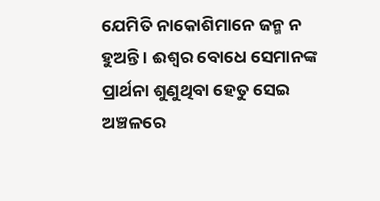ଯେମିତି ନାକୋଶିମାନେ ଜନ୍ମ ନ ହୁଅନ୍ତି । ଈଶ୍ୱର ବୋଧେ ସେମାନଙ୍କ ପ୍ରାର୍ଥନା ଶୁଣୁଥିବା ହେତୁ ସେଇ ଅଞ୍ଚଳରେ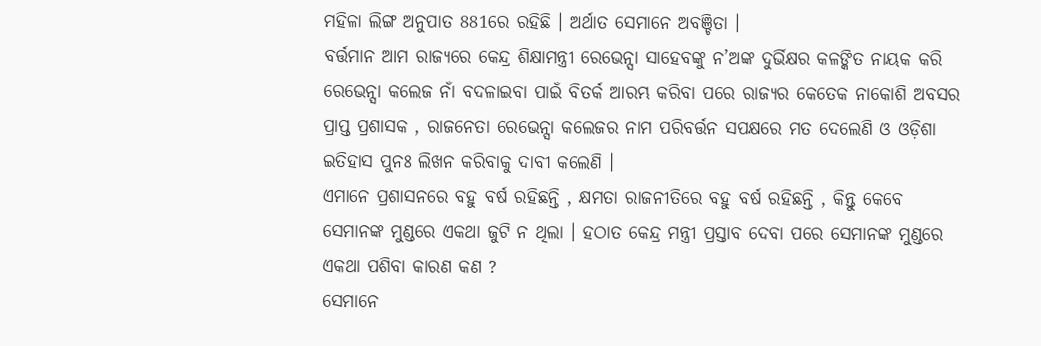ମହିଳା ଲିଙ୍ଗ ଅନୁପାତ 881ରେ ରହିଛି । ଅର୍ଥାତ ସେମାନେ ଅବଞ୍ଚିତା ।
ବର୍ତ୍ତମାନ ଆମ ରାଜ୍ୟରେ କେନ୍ଦ୍ର ଶିକ୍ଷାମନ୍ତ୍ରୀ ରେଭେନ୍ସା ସାହେବଙ୍କୁ ନ’ଅଙ୍କ ଦୁର୍ଭିକ୍ଷର କଳଙ୍କିତ ନାୟକ କରି ରେଭେନ୍ସା କଲେଜ ନାଁ ବଦଳାଇବା ପାଇଁ ବିତର୍କ ଆରମ୍ଭ କରିବା ପରେ ରାଜ୍ୟର କେତେକ ନାକୋଶି ଅବସର ପ୍ରାପ୍ତ ପ୍ରଶାସକ , ରାଜନେତା ରେଭେନ୍ସା କଲେଜର ନାମ ପରିବର୍ତ୍ତନ ସପକ୍ଷରେ ମତ ଦେଲେଣି ଓ ଓଡ଼ିଶା ଇତିହାସ ପୁନଃ ଲିଖନ କରିବାକୁ ଦାବୀ କଲେଣି ।
ଏମାନେ ପ୍ରଶାସନରେ ବହୁ ବର୍ଷ ରହିଛନ୍ତି , କ୍ଷମତା ରାଜନୀତିରେ ବହୁ ବର୍ଷ ରହିଛନ୍ତି , କିନ୍ତୁ କେବେ ସେମାନଙ୍କ ମୁଣ୍ଡରେ ଏକଥା ଜୁଟି ନ ଥିଲା । ହଠାତ କେନ୍ଦ୍ର ମନ୍ତ୍ରୀ ପ୍ରସ୍ତାବ ଦେବା ପରେ ସେମାନଙ୍କ ମୁଣ୍ଡରେ ଏକଥା ପଶିବା କାରଣ କଣ ?
ସେମାନେ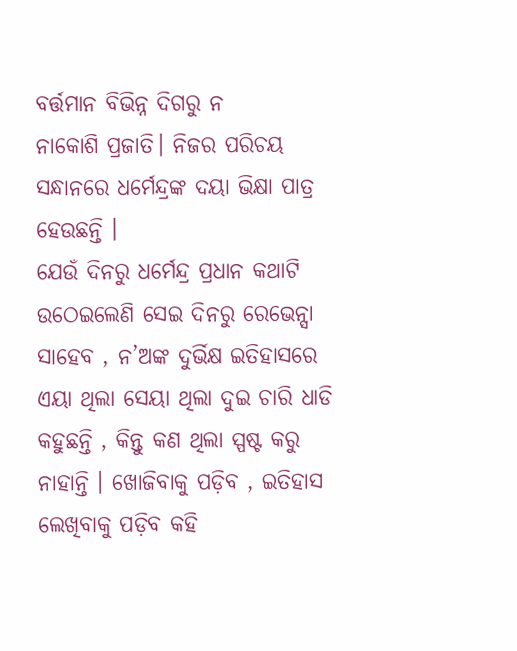ବର୍ତ୍ତମାନ ବିଭିନ୍ନ ଦିଗରୁ ନ
ନାକୋଶି ପ୍ରଜାତି। ନିଜର ପରିଚୟ ସନ୍ଧାନରେ ଧର୍ମେନ୍ଦ୍ରଙ୍କ ଦୟା ଭିକ୍ଷା ପାତ୍ର ହେଉଛନ୍ତି ।
ଯେଉଁ ଦିନରୁ ଧର୍ମେନ୍ଦ୍ର ପ୍ରଧାନ କଥାଟି ଉଠେଇଲେଣି ସେଇ ଦିନରୁ ରେଭେନ୍ସା ସାହେବ , ନ’ଅଙ୍କ ଦୁର୍ଭିକ୍ଷ ଇତିହାସରେ ଏୟା ଥିଲା ସେୟା ଥିଲା ଦୁଇ ଚାରି ଧାଡି କହୁଛନ୍ତି , କିନ୍ତୁ କଣ ଥିଲା ସ୍ପଷ୍ଟ କରୁ ନାହାନ୍ତି । ଖୋଜିବାକୁ ପଡ଼ିବ , ଇତିହାସ ଲେଖିବାକୁ ପଡ଼ିବ କହି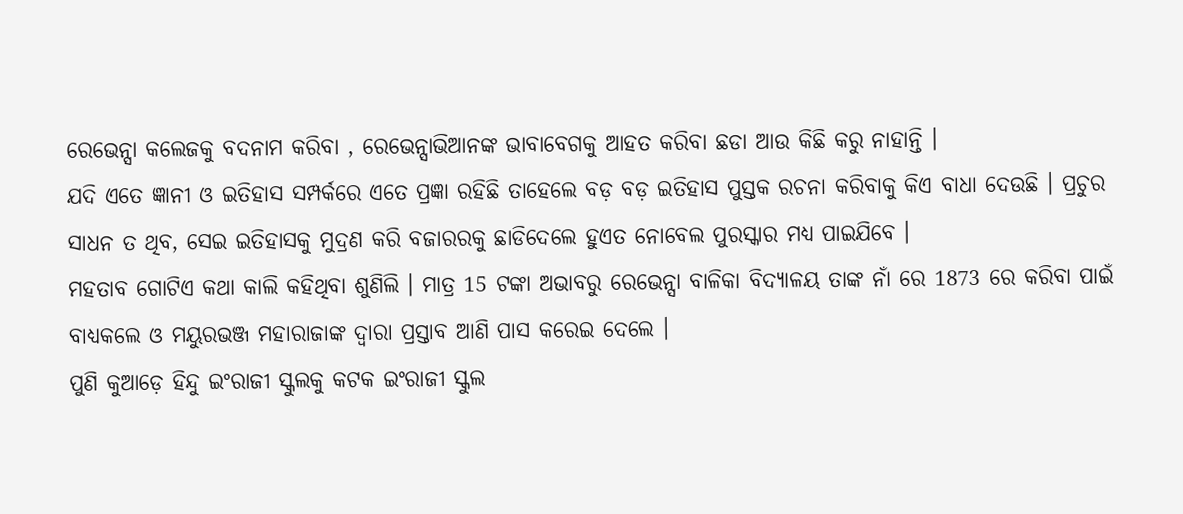ରେଭେନ୍ସା କଲେଜକୁ ବଦନାମ କରିବା , ରେଭେନ୍ସାଭିଆନଙ୍କ ଭାବାବେଗକୁ ଆହତ କରିବା ଛଡା ଆଉ କିଛି କରୁ ନାହାନ୍ତି ।
ଯଦି ଏତେ ଜ୍ଞାନୀ ଓ ଇତିହାସ ସମ୍ପର୍କରେ ଏତେ ପ୍ରଜ୍ଞା ରହିଛି ତାହେଲେ ବଡ଼ ବଡ଼ ଇତିହାସ ପୁସ୍ତକ ରଚନା କରିବାକୁ କିଏ ବାଧା ଦେଉଛି । ପ୍ରଚୁର ସାଧନ ତ ଥିବ, ସେଇ ଇତିହାସକୁ ମୁଦ୍ରଣ କରି ବଜାରରକୁ ଛାଡିଦେଲେ ହୁଏତ ନୋବେଲ ପୁରସ୍କାର ମଧ୍ୟ ପାଇଯିବେ ।
ମହତାବ ଗୋଟିଏ କଥା କାଲି କହିଥିବା ଶୁଣିଲି । ମାତ୍ର 15 ଟଙ୍କା ଅଭାବରୁ ରେଭେନ୍ସା ବାଳିକା ବିଦ୍ୟାଳୟ ତାଙ୍କ ନାଁ ରେ 1873 ରେ କରିବା ପାଇଁ ବାଧ୍ୟକଲେ ଓ ମୟୁରଭଞ୍ଜ ମହାରାଜାଙ୍କ ଦ୍ଵାରା ପ୍ରସ୍ତାବ ଆଣି ପାସ କରେଇ ଦେଲେ ।
ପୁଣି କୁଆଡ଼େ ହିନ୍ଦୁ ଇଂରାଜୀ ସ୍କୁଲକୁ କଟକ ଇଂରାଜୀ ସ୍କୁଲ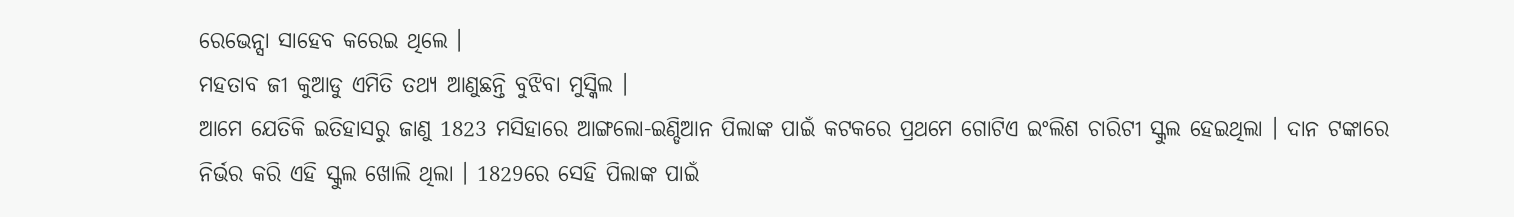ରେଭେନ୍ସା ସାହେବ କରେଇ ଥିଲେ ।
ମହତାବ ଜୀ କୁଆଡୁ ଏମିତି ତଥ୍ୟ ଆଣୁଛନ୍ତି ବୁଝିବା ମୁସ୍କିଲ ।
ଆମେ ଯେତିକି ଇତିହାସରୁ ଜାଣୁ 1823 ମସିହାରେ ଆଙ୍ଗଲୋ-ଇଣ୍ଡିଆନ ପିଲାଙ୍କ ପାଇଁ କଟକରେ ପ୍ରଥମେ ଗୋଟିଏ ଇଂଲିଶ ଚାରିଟୀ ସ୍କୁଲ ହେଇଥିଲା । ଦାନ ଟଙ୍କାରେ ନିର୍ଭର କରି ଏହି ସ୍କୁଲ ଖୋଲି ଥିଲା । 1829ରେ ସେହି ପିଲାଙ୍କ ପାଇଁ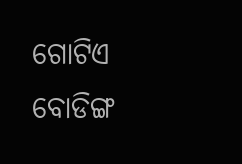ଗୋଟିଏ ବୋଡିଙ୍ଗ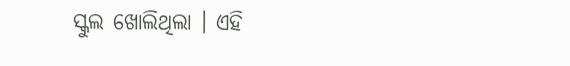ସ୍କୁଲ ଖୋଲିଥିଲା । ଏହି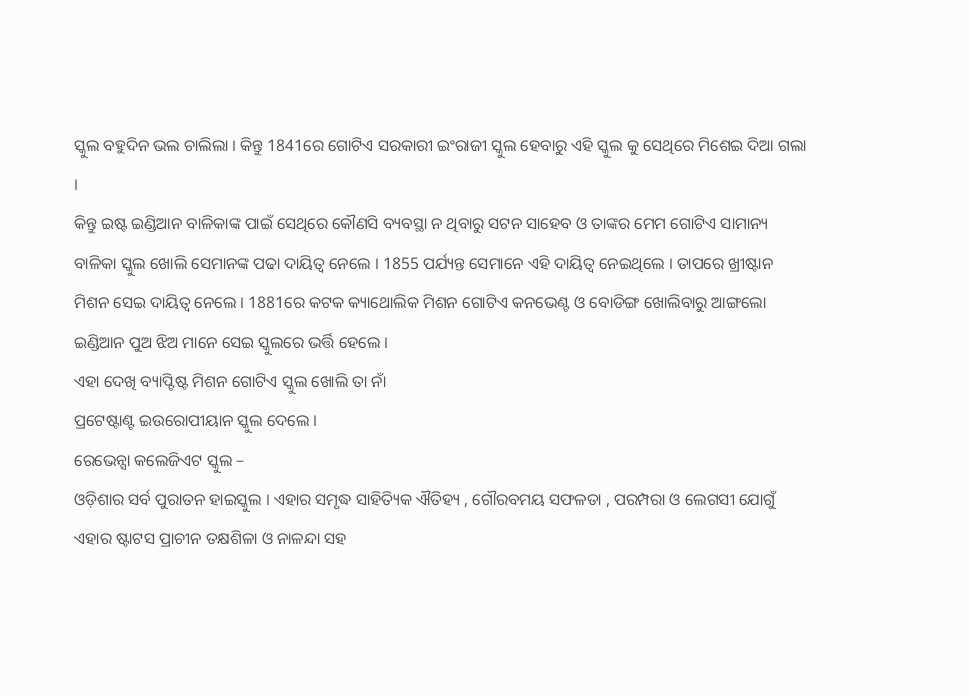ସ୍କୁଲ ବହୁଦିନ ଭଲ ଚାଲିଲା । କିନ୍ତୁ 1841ରେ ଗୋଟିଏ ସରକାରୀ ଇଂରାଜୀ ସ୍କୁଲ ହେବାରୁ ଏହି ସ୍କୁଲ କୁ ସେଥିରେ ମିଶେଇ ଦିଆ ଗଲା ।
କିନ୍ତୁ ଇଷ୍ଟ ଇଣ୍ଡିଆନ ବାଳିକାଙ୍କ ପାଇଁ ସେଥିରେ କୌଣସି ବ୍ୟବସ୍ଥା ନ ଥିବାରୁ ସଟନ ସାହେବ ଓ ତାଙ୍କର ମେମ ଗୋଟିଏ ସାମାନ୍ୟ ବାଳିକା ସ୍କୁଲ ଖୋଲି ସେମାନଙ୍କ ପଢା ଦାୟିତ୍ୱ ନେଲେ । 1855 ପର୍ଯ୍ୟନ୍ତ ସେମାନେ ଏହି ଦାୟିତ୍ୱ ନେଇଥିଲେ । ତାପରେ ଖ୍ରୀଷ୍ଟାନ ମିଶନ ସେଇ ଦାୟିତ୍ୱ ନେଲେ । 1881ରେ କଟକ କ୍ୟାଥୋଲିକ ମିଶନ ଗୋଟିଏ କନଭେଣ୍ଟ ଓ ବୋଡିଙ୍ଗ ଖୋଲିବାରୁ ଆଙ୍ଗଲୋ ଇଣ୍ଡିଆନ ପୁଅ ଝିଅ ମାନେ ସେଇ ସ୍କୁଲରେ ଭର୍ତ୍ତି ହେଲେ ।
ଏହା ଦେଖି ବ୍ୟାପ୍ଟିଷ୍ଟ ମିଶନ ଗୋଟିଏ ସ୍କୁଲ ଖୋଲି ତା ନାଁ
ପ୍ରଟେଷ୍ଟାଣ୍ଟ ଇଉରୋପୀୟାନ ସ୍କୁଲ ଦେଲେ ।
ରେଭେନ୍ସା କଲେଜିଏଟ ସ୍କୁଲ –
ଓଡ଼ିଶାର ସର୍ବ ପୁରାତନ ହାଇସ୍କୁଲ । ଏହାର ସମୃଦ୍ଧ ସାହିତ୍ୟିକ ଐତିହ୍ୟ , ଗୌରବମୟ ସଫଳତା , ପରମ୍ପରା ଓ ଲେଗସୀ ଯୋଗୁଁ ଏହାର ଷ୍ଟାଟସ ପ୍ରାଚୀନ ତକ୍ଷଶିଳା ଓ ନାଳନ୍ଦା ସହ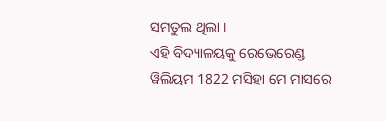ସମତୁଲ ଥିଲା ।
ଏହି ବିଦ୍ୟାଳୟକୁ ରେଭେରେଣ୍ଡ ୱିଲିୟମ 1822 ମସିହା ମେ ମାସରେ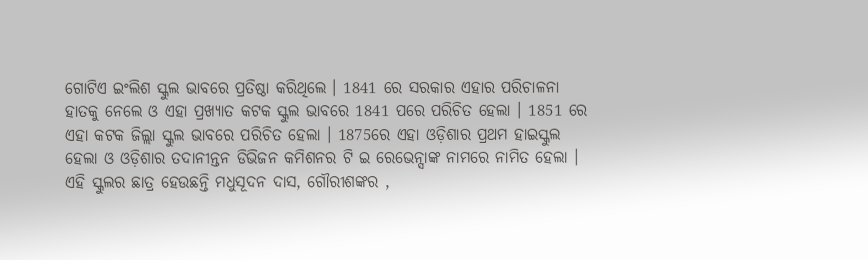ଗୋଟିଏ ଇଂଲିଶ ସ୍କୁଲ ଭାବରେ ପ୍ରତିଷ୍ଠା କରିଥିଲେ । 1841 ରେ ସରକାର ଏହାର ପରିଚାଳନା ହାତକୁ ନେଲେ ଓ ଏହା ପ୍ରଖ୍ୟାତ କଟକ ସ୍କୁଲ ଭାବରେ 1841 ପରେ ପରିଚିତ ହେଲା । 1851 ରେ ଏହା କଟକ ଜିଲ୍ଲା ସ୍କୁଲ ଭାବରେ ପରିଚିତ ହେଲା । 1875ରେ ଏହା ଓଡ଼ିଶାର ପ୍ରଥମ ହାଇସ୍କୁଲ ହେଲା ଓ ଓଡ଼ିଶାର ତଦାନୀନ୍ତନ ଡିଭିଜନ କମିଶନର ଟି ଇ ରେଭେନ୍ସାଙ୍କ ନାମରେ ନାମିତ ହେଲା ।
ଏହି ସ୍କୁଲର ଛାତ୍ର ହେଉଛନ୍ତି ମଧୁସୂଦନ ଦାସ, ଗୌରୀଶଙ୍କର ,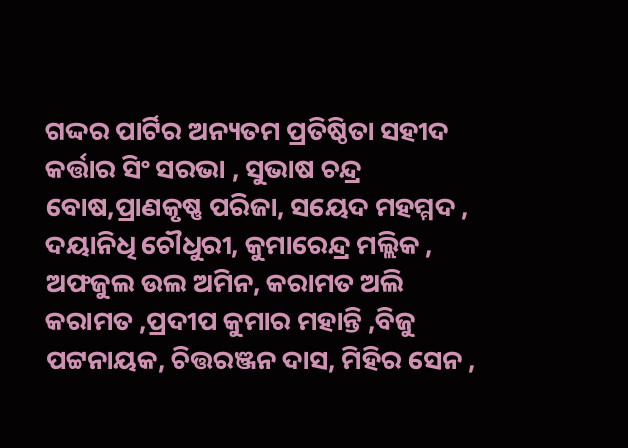ଗଦ୍ଦର ପାର୍ଟିର ଅନ୍ୟତମ ପ୍ରତିଷ୍ଠିତା ସହୀଦ କର୍ତ୍ତାର ସିଂ ସରଭା , ସୁଭାଷ ଚନ୍ଦ୍ର ବୋଷ,ପ୍ରାଣକୃଷ୍ଣ ପରିଜା, ସୟେଦ ମହମ୍ମଦ , ଦୟାନିଧି ଚୌଧୁରୀ, କୁମାରେନ୍ଦ୍ର ମଲ୍ଲିକ , ଅଫଜୁଲ ଉଲ ଅମିନ, କରାମତ ଅଲି କରାମତ ,ପ୍ରଦୀପ କୁମାର ମହାନ୍ତି ,ବିଜୁ ପଟ୍ଟନାୟକ, ଚିତ୍ତରଞ୍ଜନ ଦାସ, ମିହିର ସେନ ,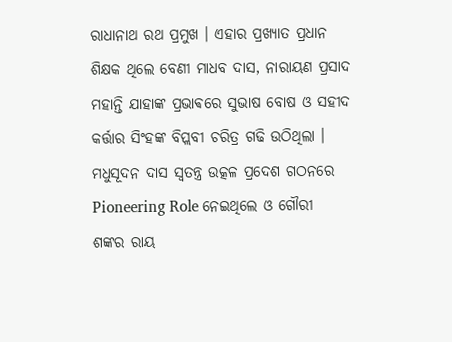ରାଧାନାଥ ରଥ ପ୍ରମୁଖ । ଏହାର ପ୍ରଖ୍ୟାତ ପ୍ରଧାନ ଶିକ୍ଷକ ଥିଲେ ବେଣୀ ମାଧବ ଦାସ, ନାରାୟଣ ପ୍ରସାଦ ମହାନ୍ତି ଯାହାଙ୍କ ପ୍ରଭାଵରେ ସୁଭାଷ ବୋଷ ଓ ସହୀଦ କର୍ତ୍ତାର ସିଂହଙ୍କ ବିପ୍ଲବୀ ଚରିତ୍ର ଗଢି ଉଠିଥିଲା ।
ମଧୁସୂଦନ ଦାସ ସ୍ୱତନ୍ତ୍ର ଉତ୍କଳ ପ୍ରଦେଶ ଗଠନରେ Pioneering Role ନେଇଥିଲେ ଓ ଗୌରୀ ଶଙ୍କର ରାୟ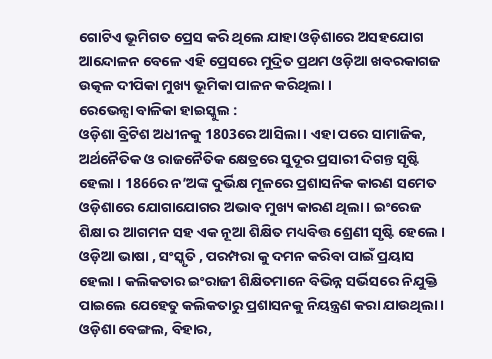ଗୋଟିଏ ଭୂମିଗତ ପ୍ରେସ କରି ଥିଲେ ଯାହା ଓଡ଼ିଶାରେ ଅସହଯୋଗ ଆନ୍ଦୋଳନ ବେଳେ ଏହି ପ୍ରେସରେ ମୁଦ୍ରିତ ପ୍ରଥମ ଓଡ଼ିଆ ଖବରକାଗଜ ଉତ୍କଳ ଦୀପିକା ମୁଖ୍ୟ ଭୂମିକା ପାଳନ କରିଥିଲା ।
ରେଭେନ୍ସା ବାଳିକା ହାଇସ୍କୁଲ :
ଓଡ଼ିଶା ବ୍ରିଟିଶ ଅଧୀନକୁ 1803ରେ ଆସିଲା । ଏହା ପରେ ସାମାଜିକ, ଅର୍ଥନୈତିକ ଓ ରାଜନୈତିକ କ୍ଷେତ୍ରରେ ସୁଦୂର ପ୍ରସାରୀ ଦିଗନ୍ତ ସୃଷ୍ଟି ହେଲା । 1866ର ନ’ଅଙ୍କ ଦୁର୍ଭିକ୍ଷ ମୂଳରେ ପ୍ରଶାସନିକ କାରଣ ସମେତ ଓଡ଼ିଶାରେ ଯୋଗାଯୋଗର ଅଭାବ ମୁଖ୍ୟ କାରଣ ଥିଲା । ଇଂରେଜ ଶିକ୍ଷା ର ଆଗମନ ସହ ଏକ ନୂଆ ଶିକ୍ଷିତ ମଧ୍ୟବିତ୍ତ ଶ୍ରେଣୀ ସୃଷ୍ଟି ହେଲେ । ଓଡ଼ିଆ ଭାଷା , ସଂସ୍କୃତି , ପରମ୍ପରା କୁ ଦମନ କରିବା ପାଇଁ ପ୍ରୟାସ ହେଲା । କଲିକତାର ଇଂରାଜୀ ଶିକ୍ଷିତମାନେ ବିଭିନ୍ନ ସର୍ଭିସରେ ନିଯୁକ୍ତି ପାଇଲେ ଯେହେତୁ କଲିକତାରୁ ପ୍ରଶାସନକୁ ନିୟନ୍ତ୍ରଣ କରା ଯାଉଥିଲା । ଓଡ଼ିଶା ବେଙ୍ଗଲ, ବିହାର,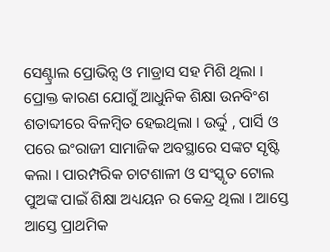ସେଣ୍ଟ୍ରାଲ ପ୍ରୋଭିନ୍ସ ଓ ମାଡ୍ରାସ ସହ ମିଶି ଥିଲା ।
ପ୍ରୋକ୍ତ କାରଣ ଯୋଗୁଁ ଆଧୁନିକ ଶିକ୍ଷା ଉନବିଂଶ ଶତାବ୍ଦୀରେ ବିଳମ୍ବିତ ହେଇଥିଲା । ଉର୍ଦ୍ଦୁ , ପାର୍ସି ଓ ପରେ ଇଂରାଜୀ ସାମାଜିକ ଅବସ୍ଥାରେ ସଙ୍କଟ ସୃଷ୍ଟି କଲା । ପାରମ୍ପରିକ ଚାଟଶାଳୀ ଓ ସଂସ୍କୃତ ଟୋଲ ପୁଅଙ୍କ ପାଇଁ ଶିକ୍ଷା ଅଧ୍ୟୟନ ର କେନ୍ଦ୍ର ଥିଲା । ଆସ୍ତେ ଆସ୍ତେ ପ୍ରାଥମିକ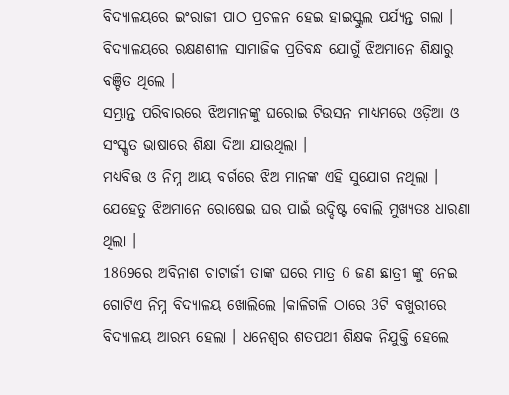ବିଦ୍ୟାଳୟରେ ଇଂରାଜୀ ପାଠ ପ୍ରଚଳନ ହେଇ ହାଇସ୍କୁଲ ପର୍ଯ୍ୟନ୍ତ ଗଲା । ବିଦ୍ୟାଳୟରେ ରକ୍ଷଣଶୀଳ ସାମାଜିକ ପ୍ରତିବନ୍ଧ ଯୋଗୁଁ ଝିଅମାନେ ଶିକ୍ଷାରୁ ବଞ୍ଚିତ ଥିଲେ ।
ସମ୍ଭ୍ରାନ୍ତ ପରିବାରରେ ଝିଅମାନଙ୍କୁ ଘରୋଇ ଟିଉସନ ମାଧ୍ୟମରେ ଓଡ଼ିଆ ଓ ସଂସ୍କୃତ ଭାଷାରେ ଶିକ୍ଷା ଦିଆ ଯାଉଥିଲା ।
ମଧ୍ୟବିତ୍ତ ଓ ନିମ୍ନ ଆୟ ବର୍ଗରେ ଝିଅ ମାନଙ୍କ ଏହି ସୁଯୋଗ ନଥିଲା । ଯେହେତୁ ଝିଅମାନେ ରୋଷେଇ ଘର ପାଇଁ ଉଦ୍ଦିଷ୍ଟ ବୋଲି ମୁଖ୍ୟତଃ ଧାରଣା ଥିଲା ।
1869ରେ ଅବିନାଶ ଚାଟାର୍ଜୀ ତାଙ୍କ ଘରେ ମାତ୍ର 6 ଜଣ ଛାତ୍ରୀ ଙ୍କୁ ନେଇ ଗୋଟିଏ ନିମ୍ନ ବିଦ୍ୟାଳୟ ଖୋଲିଲେ ।କାଳିଗଳି ଠାରେ 3ଟି ବଖୁରୀରେ ବିଦ୍ୟାଳୟ ଆରମ୍ଭ ହେଲା । ଧନେଶ୍ୱର ଶତପଥୀ ଶିକ୍ଷକ ନିଯୁକ୍ତି ହେଲେ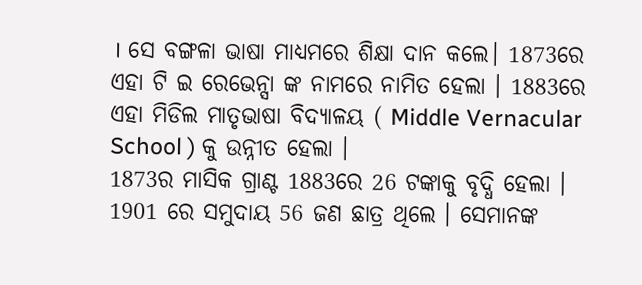। ସେ ବଙ୍ଗଳା ଭାଷା ମାଧ୍ୟମରେ ଶିକ୍ଷା ଦାନ କଲେ। 1873ରେ ଏହା ଟି ଇ ରେଭେନ୍ସା ଙ୍କ ନାମରେ ନାମିତ ହେଲା । 1883ରେ ଏହା ମିଡିଲ ମାତୃଭାଷା ବିଦ୍ୟାଳୟ ( Middle Vernacular School ) କୁ ଉନ୍ନୀତ ହେଲା ।
1873ର ମାସିକ ଗ୍ରାଣ୍ଟ 1883ରେ 26 ଟଙ୍କାକୁ ବୃଦ୍ଧି ହେଲା । 1901 ରେ ସମୁଦାୟ 56 ଜଣ ଛାତ୍ର ଥିଲେ । ସେମାନଙ୍କ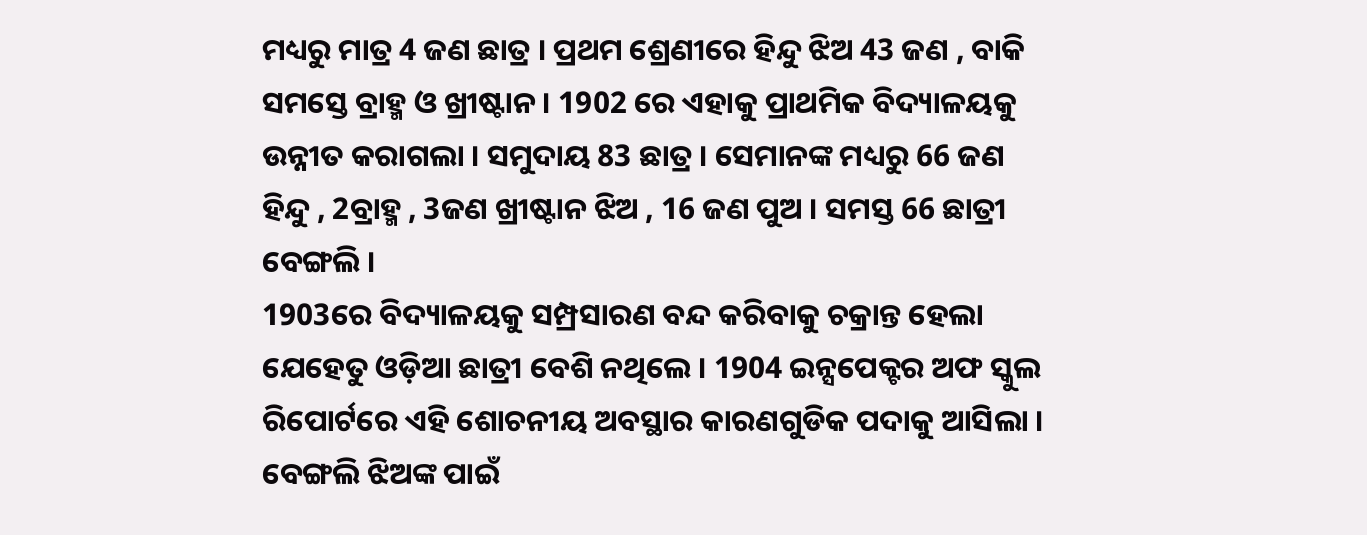ମଧ୍ୟରୁ ମାତ୍ର 4 ଜଣ ଛାତ୍ର । ପ୍ରଥମ ଶ୍ରେଣୀରେ ହିନ୍ଦୁ ଝିଅ 43 ଜଣ , ବାକି ସମସ୍ତେ ବ୍ରାହ୍ମ ଓ ଖ୍ରୀଷ୍ଟାନ । 1902 ରେ ଏହାକୁ ପ୍ରାଥମିକ ବିଦ୍ୟାଳୟକୁ ଉନ୍ନୀତ କରାଗଲା । ସମୁଦାୟ 83 ଛାତ୍ର । ସେମାନଙ୍କ ମଧ୍ୟରୁ 66 ଜଣ ହିନ୍ଦୁ , 2ବ୍ରାହ୍ମ , 3ଜଣ ଖ୍ରୀଷ୍ଟାନ ଝିଅ , 16 ଜଣ ପୁଅ । ସମସ୍ତ 66 ଛାତ୍ରୀ ବେଙ୍ଗଲି ।
1903ରେ ବିଦ୍ୟାଳୟକୁ ସମ୍ପ୍ରସାରଣ ବନ୍ଦ କରିବାକୁ ଚକ୍ରାନ୍ତ ହେଲା ଯେହେତୁ ଓଡ଼ିଆ ଛାତ୍ରୀ ବେଶି ନଥିଲେ । 1904 ଇନ୍ସପେକ୍ଟର ଅଫ ସ୍କୁଲ ରିପୋର୍ଟରେ ଏହି ଶୋଚନୀୟ ଅବସ୍ଥାର କାରଣଗୁଡିକ ପଦାକୁ ଆସିଲା । ବେଙ୍ଗଲି ଝିଅଙ୍କ ପାଇଁ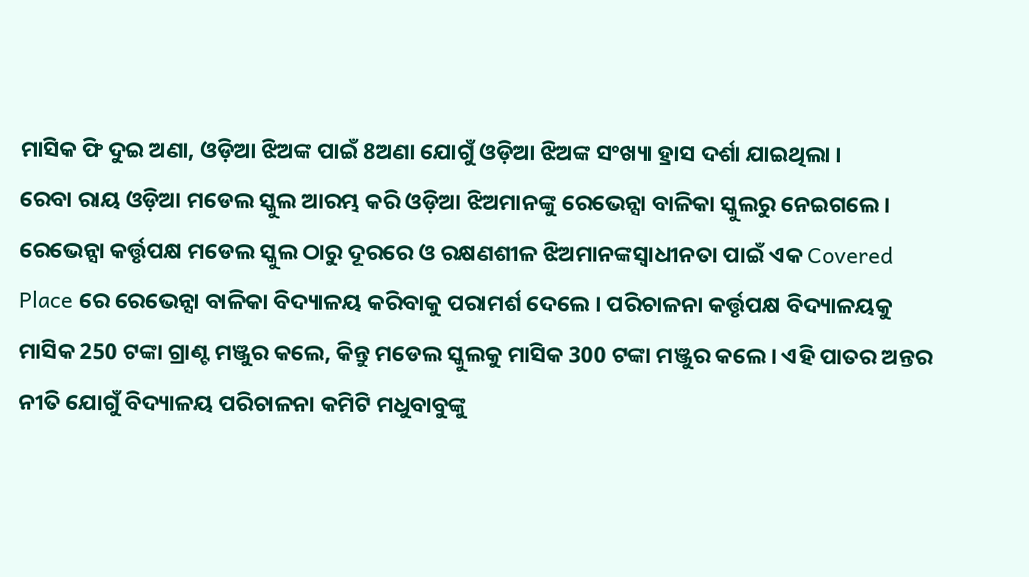ମାସିକ ଫି ଦୁଇ ଅଣା, ଓଡ଼ିଆ ଝିଅଙ୍କ ପାଇଁ 8ଅଣା ଯୋଗୁଁ ଓଡ଼ିଆ ଝିଅଙ୍କ ସଂଖ୍ୟା ହ୍ରାସ ଦର୍ଶା ଯାଇଥିଲା ।
ରେବା ରାୟ ଓଡ଼ିଆ ମଡେଲ ସ୍କୁଲ ଆରମ୍ଭ କରି ଓଡ଼ିଆ ଝିଅମାନଙ୍କୁ ରେଭେନ୍ସା ବାଳିକା ସ୍କୁଲରୁ ନେଇଗଲେ । ରେଭେନ୍ସା କର୍ତ୍ତୃପକ୍ଷ ମଡେଲ ସ୍କୁଲ ଠାରୁ ଦୂରରେ ଓ ରକ୍ଷଣଶୀଳ ଝିଅମାନଙ୍କସ୍ୱାଧୀନତା ପାଇଁ ଏକ Covered Place ରେ ରେଭେନ୍ସା ବାଳିକା ବିଦ୍ୟାଳୟ କରିବାକୁ ପରାମର୍ଶ ଦେଲେ । ପରିଚାଳନା କର୍ତ୍ତୃପକ୍ଷ ବିଦ୍ୟାଳୟକୁ ମାସିକ 250 ଟଙ୍କା ଗ୍ରାଣ୍ଟ ମଞ୍ଜୁର କଲେ, କିନ୍ତୁ ମଡେଲ ସ୍କୁଲକୁ ମାସିକ 300 ଟଙ୍କା ମଞ୍ଜୁର କଲେ । ଏହି ପାତର ଅନ୍ତର ନୀତି ଯୋଗୁଁ ବିଦ୍ୟାଳୟ ପରିଚାଳନା କମିଟି ମଧୁବାବୁଙ୍କୁ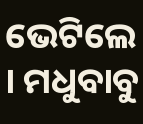ଭେଟିଲେ । ମଧୁବାବୁ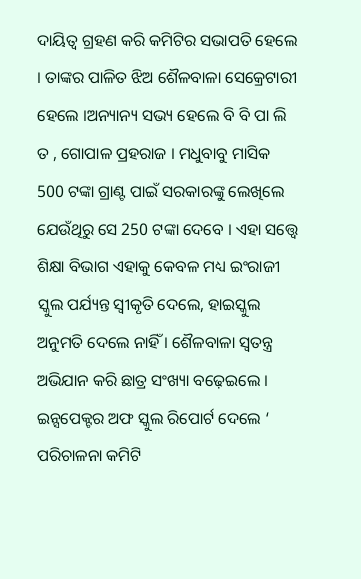ଦାୟିତ୍ୱ ଗ୍ରହଣ କରି କମିଟିର ସଭାପତି ହେଲେ । ତାଙ୍କର ପାଳିତ ଝିଅ ଶୈଳବାଳା ସେକ୍ରେଟାରୀ ହେଲେ ।ଅନ୍ୟାନ୍ୟ ସଭ୍ୟ ହେଲେ ବି ବି ପା ଲି ତ , ଗୋପାଳ ପ୍ରହରାଜ । ମଧୁବାବୁ ମାସିକ 500 ଟଙ୍କା ଗ୍ରାଣ୍ଟ ପାଇଁ ସରକାରଙ୍କୁ ଲେଖିଲେ ଯେଉଁଥିରୁ ସେ 250 ଟଙ୍କା ଦେବେ । ଏହା ସତ୍ତ୍ୱେ ଶିକ୍ଷା ବିଭାଗ ଏହାକୁ କେବଳ ମଧ୍ୟ ଇଂରାଜୀ ସ୍କୁଲ ପର୍ଯ୍ୟନ୍ତ ସ୍ୱୀକୃତି ଦେଲେ, ହାଇସ୍କୁଲ ଅନୁମତି ଦେଲେ ନାହିଁ । ଶୈଳବାଳା ସ୍ୱତନ୍ତ୍ର ଅଭିଯାନ କରି ଛାତ୍ର ସଂଖ୍ୟା ବଢ଼େଇଲେ । ଇନ୍ସପେକ୍ଟର ଅଫ ସ୍କୁଲ ରିପୋର୍ଟ ଦେଲେ ‘ ପରିଚାଳନା କମିଟି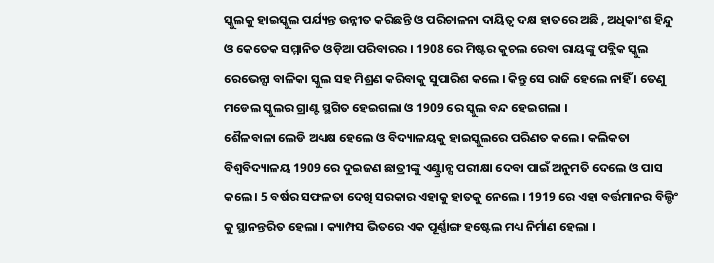ସ୍କୁଲକୁ ହାଇସ୍କୁଲ ପର୍ଯ୍ୟନ୍ତ ଉନ୍ନୀତ କରିଛନ୍ତି ଓ ପରିଚାଳନା ଦାୟିତ୍ବ ଦକ୍ଷ ହାତରେ ଅଛି , ଅଧିକାଂଶ ହିନ୍ଦୁ ଓ କେତେକ ସମ୍ମାନିତ ଓଡ଼ିଆ ପରିବାରର । 1908 ରେ ମିଷ୍ଟର କୁଚଲ ରେବା ରାୟଙ୍କୁ ପବ୍ଲିକ ସ୍କୁଲ ରେଭେନ୍ସା ବାଳିକା ସ୍କୁଲ ସହ ମିଶ୍ରଣ କରିବାକୁ ସୁପାରିଶ କଲେ । କିନ୍ତୁ ସେ ରାଜି ହେଲେ ନାହିଁ । ତେଣୁ ମଡେଲ ସ୍କୁଲର ଗ୍ରାଣ୍ଟ ସ୍ଥଗିତ ହେଇଗଲା ଓ 1909 ରେ ସ୍କୁଲ ବନ୍ଦ ହେଇଗଲା ।
ଶୈଳବାଳା ଲେଡି ଅଧ୍ୟକ୍ଷ ହେଲେ ଓ ବିଦ୍ୟାଳୟକୁ ହାଇସ୍କୁଲରେ ପରିଣତ କଲେ । କଲିକତା ବିଶ୍ୱବିଦ୍ୟାଳୟ 1909 ରେ ଦୁଇଜଣ ଛାତ୍ରୀଙ୍କୁ ଏଣ୍ଟ୍ରାନ୍ସ ପରୀକ୍ଷା ଦେବା ପାଇଁ ଅନୁମତି ଦେଲେ ଓ ପାସ କଲେ । 5 ବର୍ଷର ସଫଳତା ଦେଖି ସରକାର ଏହାକୁ ହାତକୁ ନେଲେ । 1919 ରେ ଏହା ବର୍ତ୍ତମାନର ବିଲ୍ଡିଂ କୁ ସ୍ଥାନନ୍ତରିତ ହେଲା । କ୍ୟାମ୍ପସ ଭିତରେ ଏକ ପୂର୍ଣ୍ଣାଙ୍ଗ ହଷ୍ଟେଲ ମଧ୍ୟ ନିର୍ମାଣ ହେଲା ।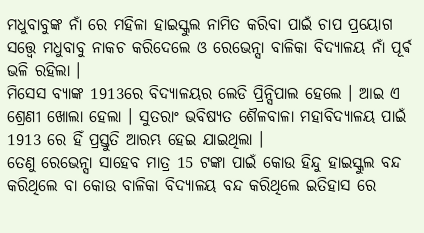ମଧୁବାବୁଙ୍କ ନାଁ ରେ ମହିଳା ହାଇସ୍କୁଲ ନାମିତ କରିବା ପାଇଁ ଚାପ ପ୍ରୟୋଗ ସତ୍ତ୍ୱେ ମଧୁବାବୁ ନାକଚ କରିଦେଲେ ଓ ରେଭେନ୍ସା ବାଳିକା ବିଦ୍ୟାଳୟ ନାଁ ପୂର୍ଵ ଭଳି ରହିଲା ।
ମିସେସ ବ୍ୟାଙ୍କ 1913ରେ ବିଦ୍ୟାଳୟର ଲେଡି ପ୍ରିନ୍ସିପାଲ ହେଲେ । ଆଇ ଏ ଶ୍ରେଣୀ ଖୋଲା ହେଲା । ସୁତରାଂ ଭବିଷ୍ୟତ ଶୈଳବାଳା ମହାବିଦ୍ୟାଳୟ ପାଇଁ 1913 ରେ ହିଁ ପ୍ରସ୍ତୁତି ଆରମ୍ଭ ହେଇ ଯାଇଥିଲା ।
ତେଣୁ ରେଭେନ୍ସା ସାହେବ ମାତ୍ର 15 ଟଙ୍କା ପାଇଁ କୋଉ ହିନ୍ଦୁ ହାଇସ୍କୁଲ ବନ୍ଦ କରିଥିଲେ ବା କୋଉ ବାଳିକା ବିଦ୍ୟାଳୟ ବନ୍ଦ କରିଥିଲେ ଇତିହାସ ରେ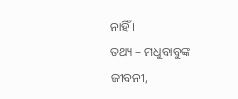ନାହିଁ ।
ତଥ୍ୟ – ମଧୁବାବୁଙ୍କ ଜୀବନୀ,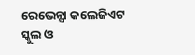ରେଭେନ୍ସା କଲେଜିଏଟ ସ୍କୁଲ ଓ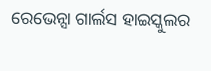ରେଭେନ୍ସା ଗାର୍ଲସ ହାଇସ୍କୁଲର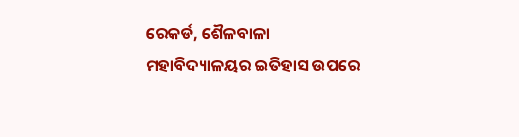ରେକର୍ଡ, ଶୈଳବାଳା ମହାବିଦ୍ୟାଳୟର ଇତିହାସ ଉପରେ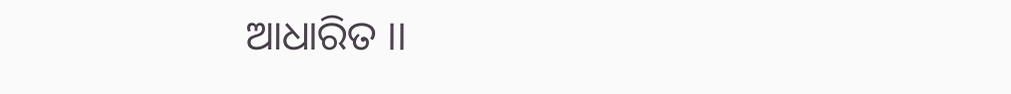ଆଧାରିତ ।।